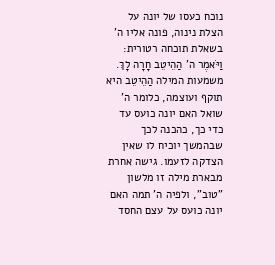נוכח כעסו של יונה על הצלת נינוה, פונה אליו ה' בשאלת תוכחה רטורית: וַיֹּאמֶר ה' הַהֵיטֵב חָרָה לָךְ. משמעות המילה הַהֵיטֵב היא תוקף ועוצמה, כלומר ה' שואל האם יונה כועס עד כדי כך, כהכנה לכך שבהמשך יוכיח לו שאין הצדקה לזעמו. גישה אחרת מבארת מילה זו מלשון "טוב", ולפיה ה' תמה האם יונה כועס על עצם החסד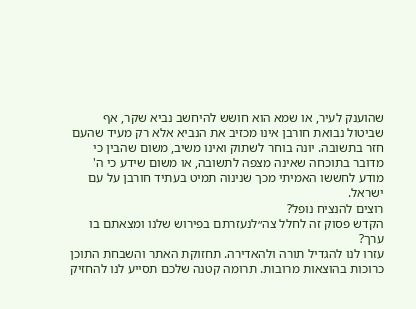שהוענק לעיר, או שמא הוא חושש להיחשב נביא שקר, אף שביטול נבואת חורבן אינו מכזיב את הנביא אלא רק מעיד שהעם חזר בתשובה. יונה בוחר לשתוק ואינו משיב, משום שהבין כי מדובר בתוכחה שאינה מצפה לתשובה, או משום שידע כי ה' מודע לחששו האמיתי מכך שנינוה תמיט בעתיד חורבן על עם ישראל.
רוצים להנציח נופל?
הקדש פסוק זה לחלל צה״לנעזרתם בפירוש שלנו ומצאתם בו ערך?
עזרו לנו להגדיל תורה ולהאדירה. תחזוקת האתר והשבחת התוכן כרוכות בהוצאות מרובות. תרומה קטנה שלכם תסייע לנו להחזיק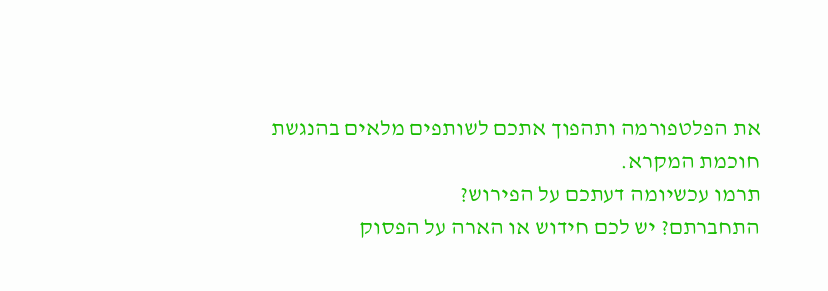את הפלטפורמה ותהפוך אתכם לשותפים מלאים בהנגשת חוכמת המקרא.
תרמו עכשיומה דעתכם על הפירוש?
התחברתם? יש לכם חידוש או הארה על הפסוק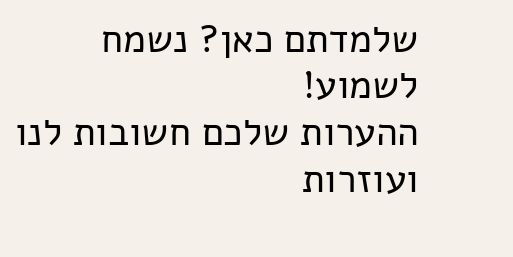שלמדתם כאן? נשמח לשמוע!
ההערות שלכם חשובות לנו ועוזרות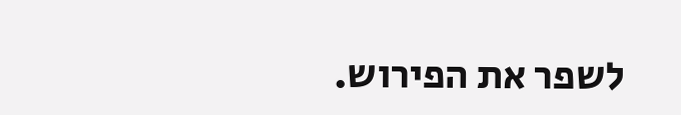לשפר את הפירוש.